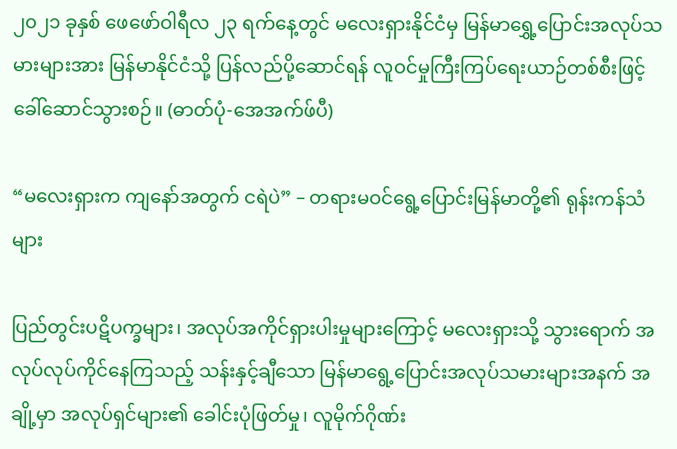၂၀၂၁ ခုနှစ် ဖေဖော်ဝါရီလ ၂၃ ရက်နေ့တွင် မလေးရှားနိုင်ငံမှ မြန်မာရွှေ့ပြောင်းအလုပ်သမားများအား မြန်မာနိုင်ငံသို့ ပြန်လည်ပို့ဆောင်ရန် လူဝင်မှုကြီးကြပ်ရေးယာဉ်တစ်စီးဖြင့် ခေါ်ဆောင်သွားစဉ်။ (ဓာတ်ပုံ-အေအက်ဖ်ပီ)

“မလေးရှားက ကျနော်အတွက် ငရဲပဲ” – တရားမဝင်ရွေ့ပြောင်းမြန်မာတို့၏ ရုန်းကန်သံများ

ပြည်တွင်းပဋိပက္ခများ၊ အလုပ်အကိုင်ရှားပါးမှုများကြောင့် မလေးရှားသို့ သွားရောက် အလုပ်လုပ်ကိုင်နေကြသည့် သန်းနှင့်ချီသော မြန်မာရွေ့ပြောင်းအလုပ်သမားများအနက် အချို့မှာ အလုပ်ရှင်များ၏ ခေါင်းပုံဖြတ်မှု၊ လူမိုက်ဂိုဏ်း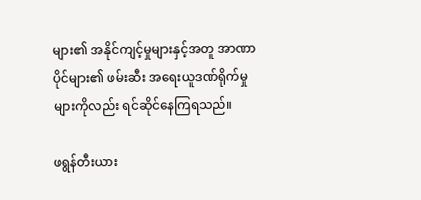များ၏ အနိုင်ကျင့်မှုများနှင့်အတူ အာဏာပိုင်များ၏ ဖမ်းဆီး အရေးယူဒဏ်ရိုက်မှုများကိုလည်း ရင်ဆိုင်နေကြရသည်။

ဖရွန်တီးယား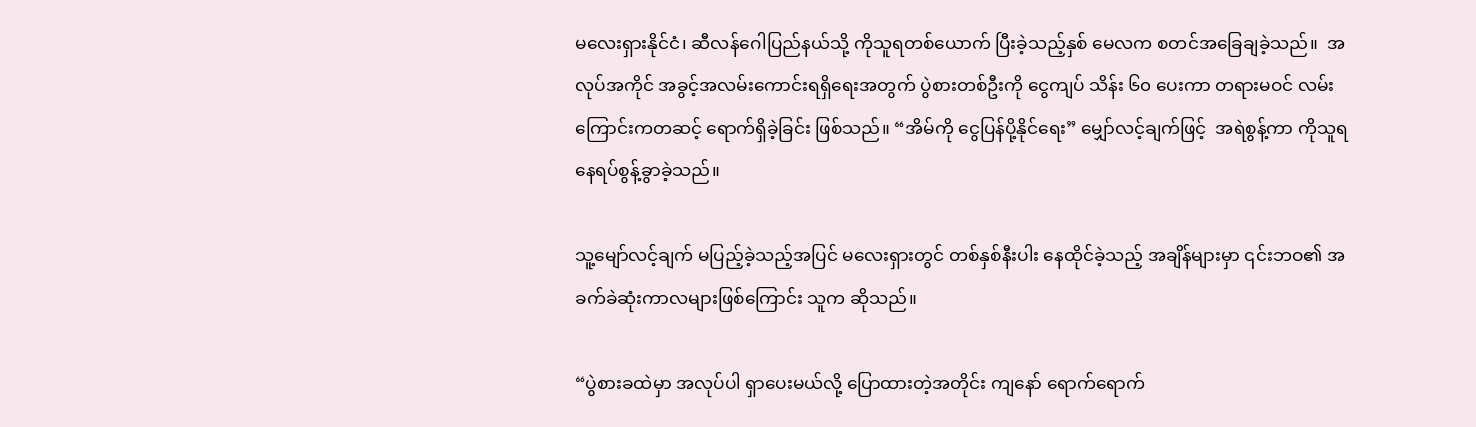မလေးရှားနိုင်ငံ၊ ဆီလန်ဂေါပြည်နယ်သို့ ကိုသူရတစ်ယောက် ပြီးခဲ့သည့်နှစ် မေလက စတင်အခြေချခဲ့သည်။  အလုပ်အကိုင် အခွင့်အလမ်းကောင်းရရှိရေးအတွက် ပွဲစားတစ်ဦးကို ငွေကျပ် သိန်း ၆၀ ပေးကာ တရားမဝင် လမ်းကြောင်းကတဆင့် ရောက်ရှိခဲ့ခြင်း ဖြစ်သည်။ “အိမ်ကို ငွေပြန်ပို့နိုင်ရေး” မျှော်လင့်ချက်ဖြင့်  အရဲစွန့်ကာ ကိုသူရ နေရပ်စွန့်ခွာခဲ့သည်။

သူ့မျော်လင့်ချက် မပြည့်ခဲ့သည့်အပြင် မလေးရှားတွင် တစ်နှစ်နီးပါး နေထိုင်ခဲ့သည့် အချိန်များမှာ ၎င်းဘဝ၏ အခက်ခဲဆုံးကာလများဖြစ်ကြောင်း သူက ဆိုသည်။

“ပွဲစားခထဲမှာ အလုပ်ပါ ရှာပေးမယ်လို့ ပြောထားတဲ့အတိုင်း ကျနော် ရောက်ရောက်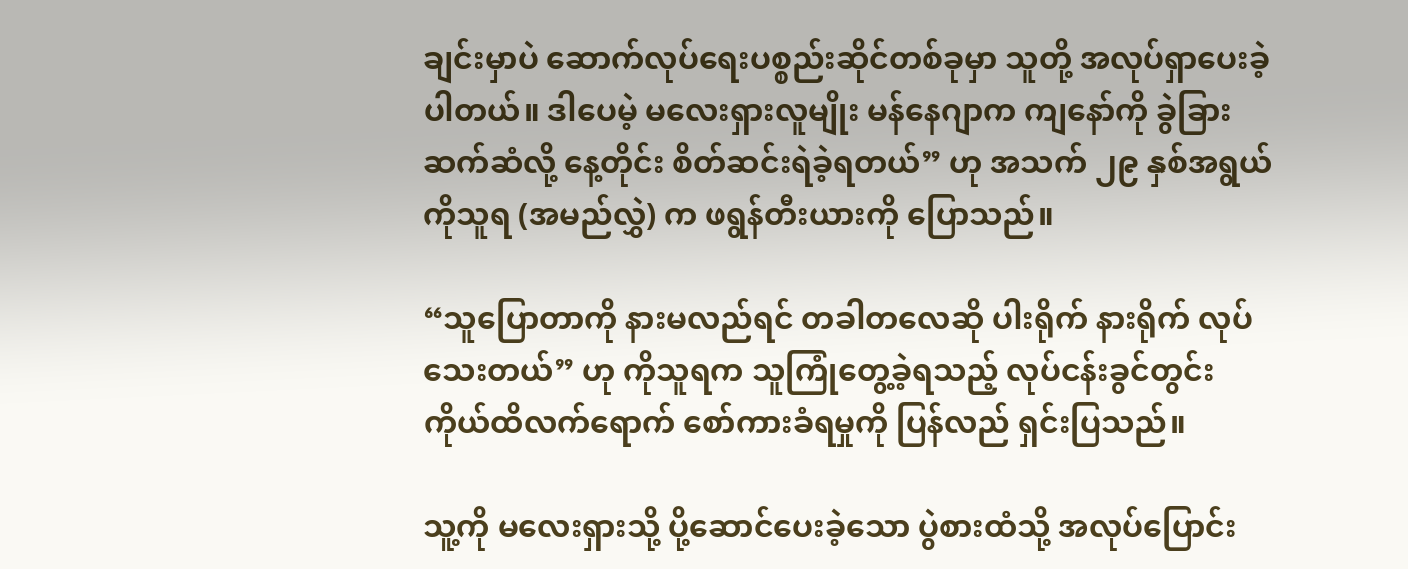ချင်းမှာပဲ ဆောက်လုပ်ရေးပစ္စည်းဆိုင်တစ်ခုမှာ သူတို့ အလုပ်ရှာပေးခဲ့ပါတယ်။ ဒါပေမဲ့ မလေးရှားလူမျိုး မန်နေဂျာက ကျနော်ကို ခွဲခြားဆက်ဆံလို့ နေ့တိုင်း စိတ်ဆင်းရဲခဲ့ရတယ်” ဟု အသက် ၂၉ နှစ်အရွယ် ကိုသူရ (အမည်လွှဲ) က ဖရွန်တီးယားကို ပြောသည်။

“သူပြောတာကို နားမလည်ရင် တခါတလေဆို ပါးရိုက် နားရိုက် လုပ်သေးတယ်” ဟု ကိုသူရက သူကြုံတွေ့ခဲ့ရသည့် လုပ်ငန်းခွင်တွင်း ကိုယ်ထိလက်ရောက် စော်ကားခံရမှုကို ပြန်လည် ရှင်းပြသည်။

သူ့ကို မလေးရှားသို့ ပို့ဆောင်ပေးခဲ့သော ပွဲစားထံသို့ အလုပ်ပြောင်း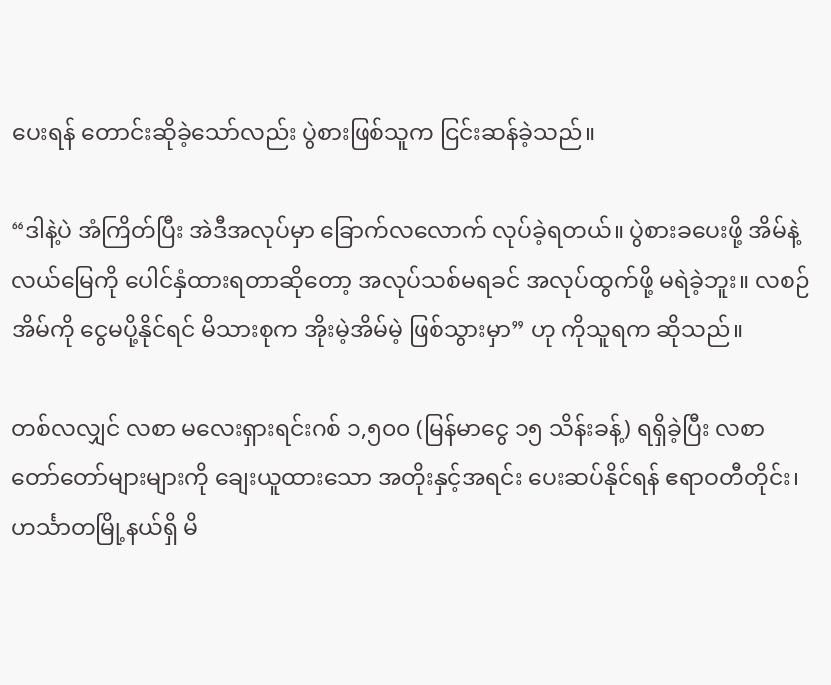ပေးရန် တောင်းဆိုခဲ့သော်လည်း ပွဲစားဖြစ်သူက ငြင်းဆန်ခဲ့သည်။

“ဒါနဲ့ပဲ အံကြိတ်ပြီး အဲဒီအလုပ်မှာ ခြောက်လလောက် လုပ်ခဲ့ရတယ်။ ပွဲစားခပေးဖို့ အိမ်နဲ့ လယ်မြေကို ပေါင်နှံထားရတာဆိုတော့ အလုပ်သစ်မရခင် အလုပ်ထွက်ဖို့ မရဲခဲ့ဘူး။ လစဉ် အိမ်ကို ငွေမပို့နိုင်ရင် မိသားစုက အိုးမဲ့အိမ်မဲ့ ဖြစ်သွားမှာ” ဟု ကိုသူရက ဆိုသည်။

တစ်လလျှင် လစာ မလေးရှားရင်းဂစ် ၁,၅၀၀ (မြန်မာငွေ ၁၅ သိန်းခန့်) ရရှိခဲ့ပြီး လစာတော်တော်များများကို ချေးယူထားသော အတိုးနှင့်အရင်း ပေးဆပ်နိုင်ရန် ဧရာဝတီတိုင်း၊ ဟင်္သာတမြို့နယ်ရှိ မိ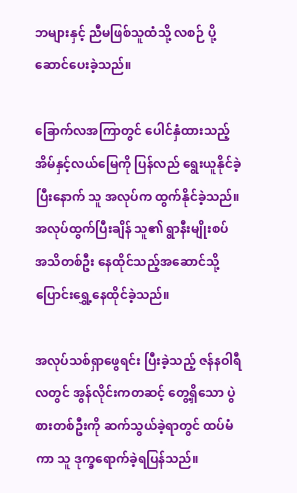ဘများနှင့် ညီမဖြစ်သူထံသို့ လစဉ် ပို့ဆောင်ပေးခဲ့သည်။

ခြောက်လအကြာတွင် ပေါင်နှံထားသည့် အိမ်နှင့်လယ်မြေကို ပြန်လည် ရွေးယူနိုင်ခဲ့ပြီးနောက် သူ အလုပ်က ထွက်နိုင်ခဲ့သည်။ အလုပ်ထွက်ပြီးချိန် သူ၏ ရွာနီးမျိုးစပ် အသိတစ်ဦး နေထိုင်သည့်အဆောင်သို့ ပြောင်းရွှေ့နေထိုင်ခဲ့သည်။

အလုပ်သစ်ရှာဖွေရင်း ပြီးခဲ့သည့် ဇန်နဝါရီလတွင် အွန်လိုင်းကတဆင့် တွေ့ရှိသော ပွဲစားတစ်ဦးကို ဆက်သွယ်ခဲ့ရာတွင် ထပ်မံကာ သူ ဒုက္ခရောက်ခဲ့ရပြန်သည်။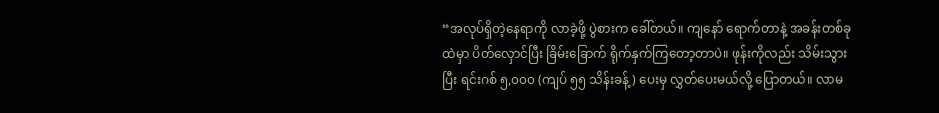“အလုပ်ရှိတဲ့နေရာကို လာခဲ့ဖို့ ပွဲစားက ခေါ်တယ်။ ကျနော် ရောက်တာနဲ့ အခန်းတစ်ခုထဲမှာ ပိတ်လှောင်ပြီး ခြိမ်းခြောက် ရိုက်နှက်ကြတော့တာပဲ။ ဖုန်းကိုလည်း သိမ်းသွားပြီး ရင်းဂစ် ၅,၀၀၀ (ကျပ် ၅၅ သိန်းခန့်) ပေးမှ လွှတ်ပေးမယ်လို့ ပြောတယ်။ လာမ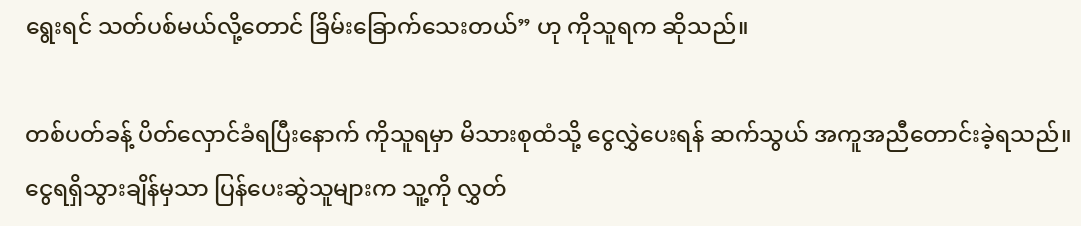ရွေးရင် သတ်ပစ်မယ်လို့တောင် ခြိမ်းခြောက်သေးတယ်” ဟု ကိုသူရက ဆိုသည်။

တစ်ပတ်ခန့် ပိတ်လှောင်ခံရပြီးနောက် ကိုသူရမှာ မိသားစုထံသို့ ငွေလွှဲပေးရန် ဆက်သွယ် အကူအညီတောင်းခဲ့ရသည်။ ငွေရရှိသွားချိန်မှသာ ပြန်ပေးဆွဲသူများက သူ့ကို လွှတ်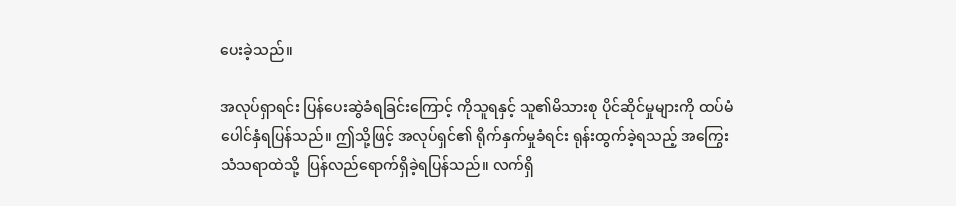ပေးခဲ့သည်။

အလုပ်ရှာရင်း ပြန်ပေးဆွဲခံရခြင်းကြောင့် ကိုသူရနှင့် သူ၏မိသားစု ပိုင်ဆိုင်မှုများကို ထပ်မံပေါင်နှံရပြန်သည်။ ဤသို့ဖြင့် အလုပ်ရှင်၏ ရိုက်နှက်မှုခံရင်း ရုန်းထွက်ခဲ့ရသည့် အကြွေးသံသရာထဲသို့  ပြန်လည်ရောက်ရှိခဲ့ရပြန်သည်။ လက်ရှိ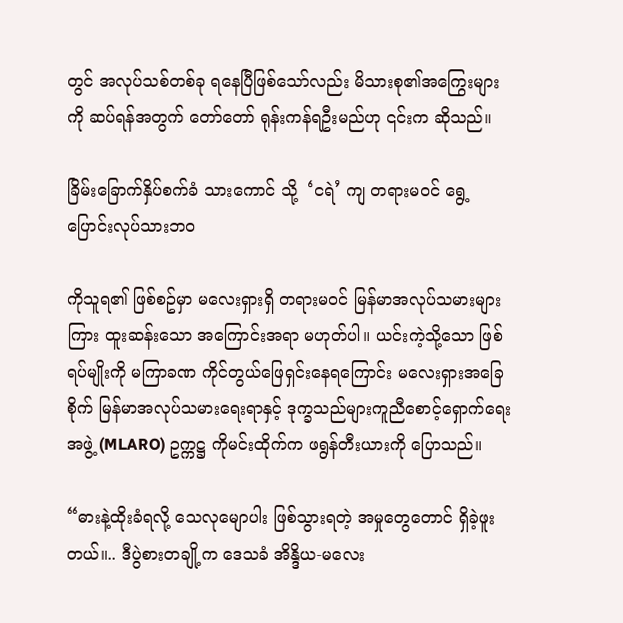တွင် အလုပ်သစ်တစ်ခု ရနေပြီဖြစ်သော်လည်း မိသားစု၏အကြွေးများကို ဆပ်ရန်အတွက် တော်တော် ရုန်းကန်ရဦးမည်ဟု ၎င်းက ဆိုသည်။

ခြိမ်းခြောက်နှိပ်စက်ခံ သားကောင် သို့  ‘ငရဲ’ ကျ တရားမဝင် ရွေ့ပြောင်းလုပ်သားဘဝ

ကိုသူရ၏ ဖြစ်စဥ်မှာ မလေးရှားရှိ တရားမဝင် မြန်မာအလုပ်သမားများကြား ထူးဆန်းသော အကြောင်းအရာ မဟုတ်ပါ။ ယင်းကဲ့သို့သော ဖြစ်ရပ်မျိုးကို မကြာခဏ ကိုင်တွယ်ဖြေရှင်းနေရကြောင်း မလေးရှားအခြေစိုက် မြန်မာအလုပ်သမားရေးရာနှင့် ဒုက္ခသည်များကူညီစောင့်ရှောက်ရေးအဖွဲ့ (MLARO) ဥက္ကဋ္ဌ ကိုမင်းထိုက်က ဖရွန်တီးယားကို ပြောသည်။

“ဓားနဲ့ထိုးခံရလို့ သေလုမျောပါး ဖြစ်သွားရတဲ့ အမှုတွေတောင် ရှိခဲ့ဖူးတယ်။.. ဒီပွဲစားတချို့က ဒေသခံ အိန္ဒိယ-မလေး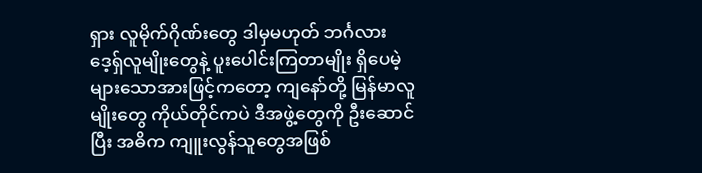ရှား လူမိုက်ဂိုဏ်းတွေ ဒါမှမဟုတ် ဘင်္ဂလားဒေ့ရှ်လူမျိုးတွေနဲ့ ပူးပေါင်းကြတာမျိုး ရှိပေမဲ့ များသောအားဖြင့်ကတော့ ကျနော်တို့ မြန်မာလူမျိုးတွေ ကိုယ်တိုင်ကပဲ ဒီအဖွဲ့တွေကို ဦးဆောင်ပြီး အဓိက ကျူးလွန်သူတွေအဖြစ်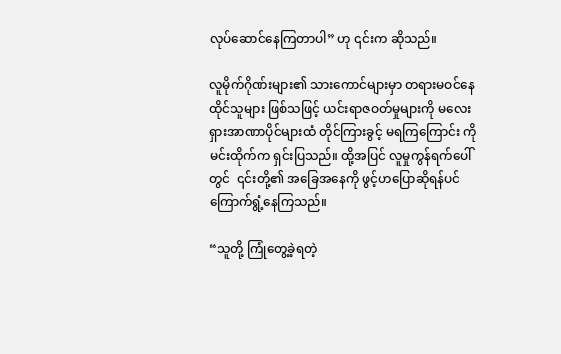လုပ်ဆောင်နေကြတာပါ” ဟု ၎င်းက ဆိုသည်။

လူမိုက်ဂိုဏ်းများ၏ သားကောင်များမှာ တရားမဝင်နေထိုင်သူများ ဖြစ်သဖြင့် ယင်းရာဇဝတ်မှုများကို မလေးရှားအာဏာပိုင်များထံ တိုင်ကြားခွင့် မရကြကြောင်း ကိုမင်းထိုက်က ရှင်းပြသည်။ ထို့အပြင် လူမှုကွန်ရက်ပေါ်တွင်  ၎င်းတို့၏ အခြေအနေကို ဖွင့်ဟပြောဆိုရန်ပင် ကြောက်ရွံ့နေကြသည်။

“သူတို့ ကြုံတွေ့ခဲ့ရတဲ့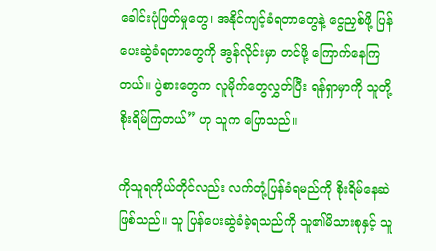ခေါင်းပုံဖြတ်မှုတွေ၊ အနိုင်ကျင့်ခံရတာတွေနဲ့ ငွေညှစ်ဖို့ ပြန်ပေးဆွဲခံရတာတွေကို အွန်လိုင်းမှာ တင်ဖို့ ကြောက်နေကြတယ်။ ပွဲစားတွေက လူမိုက်တွေလွှတ်ပြီး ရန်ရှာမှာကို သူတို့ စိုးရိမ်ကြတယ်” ဟု သူက ပြောသည်။

ကိုသူရကိုယ်တိုင်လည်း လက်တုံ့ပြန်ခံရမည်ကို စိုးရိမ်နေဆဲဖြစ်သည်။ သူ ပြန်ပေးဆွဲခံခဲ့ရသည်ကို သူ၏မိသားစုနှင့် သူ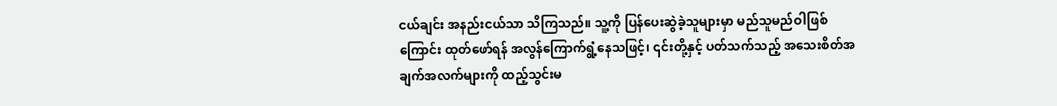ငယ်ချင်း အနည်းငယ်သာ သိကြသည်။ သူ့ကို ပြန်ပေးဆွဲခဲ့သူများမှာ မည်သူမည်ဝါဖြစ်ကြောင်း ထုတ်ဖော်ရန် အလွန်ကြောက်ရွံ့နေသဖြင့်၊ ၎င်းတို့နှင့် ပတ်သက်သည့် အသေးစိတ်အချက်အလက်များကို ထည့်သွင်းမ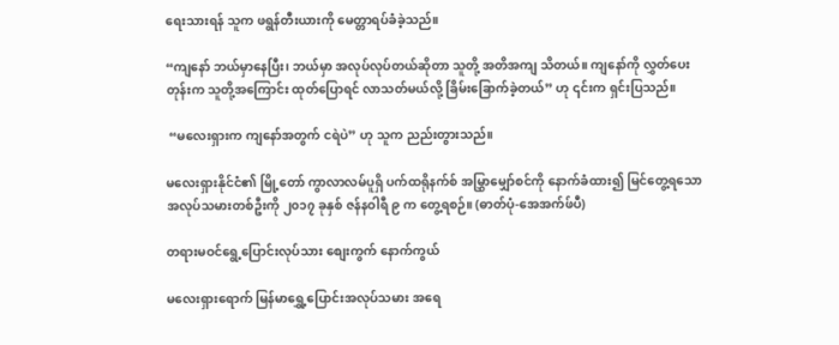ရေးသားရန် သူက ဖရွန်တီးယားကို မေတ္တာရပ်ခံခဲ့သည်။

“ကျနော် ဘယ်မှာနေပြီး၊ ဘယ်မှာ အလုပ်လုပ်တယ်ဆိုတာ သူတို့ အတိအကျ သိတယ်။ ကျနော်ကို လွှတ်ပေးတုန်းက သူတို့အကြောင်း ထုတ်ပြောရင် လာသတ်မယ်လို့ ခြိမ်းခြောက်ခဲ့တယ်” ဟု ၎င်းက ရှင်းပြသည်။

 “မလေးရှားက ကျနော်အတွက် ငရဲပဲ” ဟု သူက ညည်းတွားသည်။

မလေးရှားနိုင်ငံ၏ မြို့တော် ကွာလာလမ်ပူရှိ ပက်ထရိုနက်စ် အမြွှာမျှော်စင်ကို နောက်ခံထား၍ မြင်တွေ့ရသော အလုပ်သမားတစ်ဦးကို ၂၀၁၇ ခုနှစ် ဇန်နဝါရီ ၉ က တွေ့ရစဉ်။ (ဓာတ်ပုံ-အေအက်ဖ်ပီ)

တရားမဝင်ရွေ့ပြောင်းလုပ်သား စျေးကွက် နောက်ကွယ်

မလေးရှားရောက် မြန်မာရွှေ့ပြောင်းအလုပ်သမား အရေ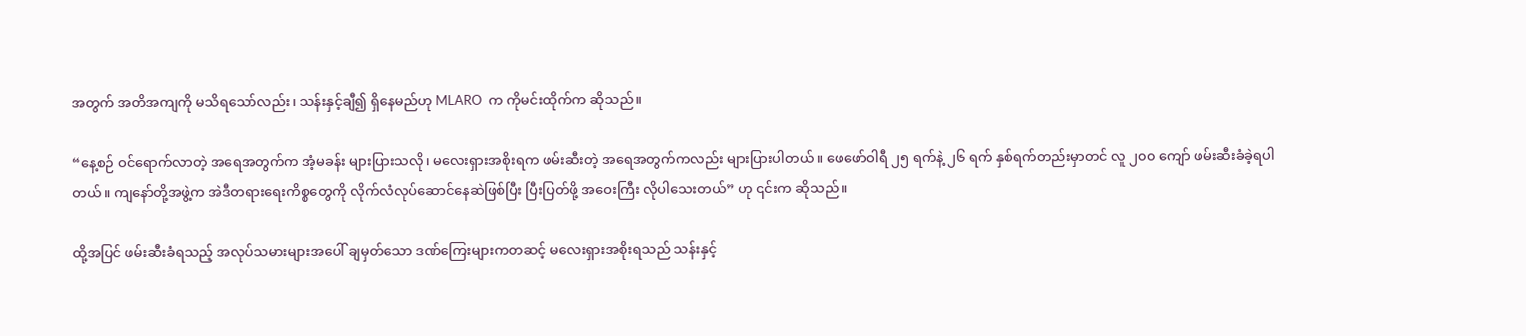အတွက် အတိအကျကို မသိရသော်လည်း၊ သန်းနှင့်ချီ၍ ရှိနေမည်ဟု MLARO  က ကိုမင်းထိုက်က ဆိုသည်။

“နေ့စဉ် ဝင်ရောက်လာတဲ့ အရေအတွက်က အံ့မခန်း များပြားသလို၊ မလေးရှားအစိုးရက ဖမ်းဆီးတဲ့ အရေအတွက်ကလည်း များပြားပါတယ်။ ဖေဖော်ဝါရီ ၂၅ ရက်နဲ့ ၂၆ ရက် နှစ်ရက်တည်းမှာတင် လူ ၂၀၀ ကျော် ဖမ်းဆီးခံခဲ့ရပါတယ်။ ကျနော်တို့အဖွဲ့က အဲဒီတရားရေးကိစ္စတွေကို လိုက်လံလုပ်ဆောင်နေဆဲဖြစ်ပြီး ပြီးပြတ်ဖို့ အဝေးကြီး လိုပါသေးတယ်” ဟု ၎င်းက ဆိုသည်။

ထို့အပြင် ဖမ်းဆီးခံရသည့် အလုပ်သမားများအပေါ် ချမှတ်သော ဒဏ်ကြေးများကတဆင့် မလေးရှားအစိုးရသည် သန်းနှင့်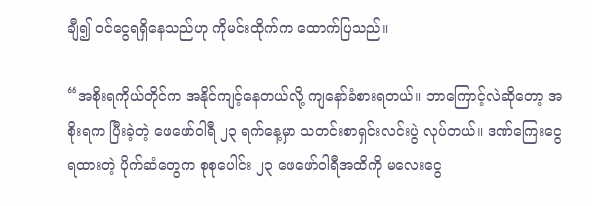ချီ၍ ဝင်ငွေရရှိနေသည်ဟု ကိုမင်းထိုက်က ထောက်ပြသည်။

“အစိုးရကိုယ်တိုင်က အနိုင်ကျင့်နေတယ်လို့ ကျနော်ခံစားရတယ်။ ဘာကြောင့်လဲဆိုတော့ အစိုးရက ပြီးခဲ့တဲ့ ဖေဖော်ဝါရီ ၂၃ ရက်နေ့မှာ သတင်းစာရှင်းလင်းပွဲ လုပ်တယ်။ ဒဏ်ကြေးငွေရထားတဲ့ ပိုက်ဆံတွေက စုစုပေါင်း ၂၃ ဖေဖော်ဝါရီအထိကို မလေးငွေ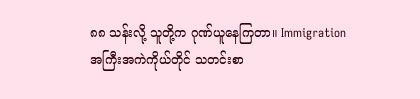၈၈ သန်းလို့ သူတို့က ဂုဏ်ယူနေကြတာ။ Immigration အကြီးအကဲကိုယ်တိုင် သတင်းစာ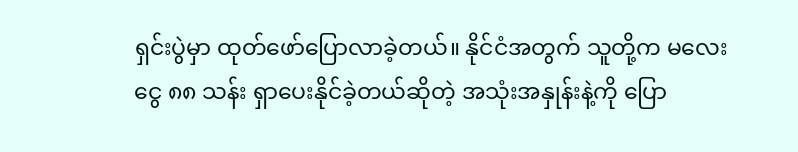ရှင်းပွဲမှာ ထုတ်ဖော်ပြောလာခဲ့တယ်။ နိုင်ငံအတွက် သူတို့က မလေးငွေ ၈၈ သန်း ရှာပေးနိုင်ခဲ့တယ်ဆိုတဲ့ အသုံးအနှုန်းနဲ့ကို ပြော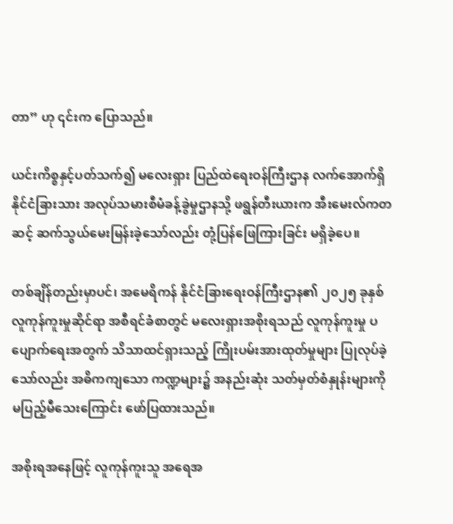တာ” ဟု ၎င်းက ပြောသည်။

ယင်းကိစ္စနှင့်ပတ်သက်၍ မလေးရှား ပြည်ထဲရေးဝန်ကြီးဌာန လက်အောက်ရှိ နိုင်ငံခြားသား အလုပ်သမားစီမံခန့်ခွဲမှုဌာနသို့ ဖရွန်တီးယားက အီးမေးလ်ကတဆင့် ဆက်သွယ်မေးမြန်းခဲ့သော်လည်း တုံ့ပြန်ဖြေကြားခြင်း မရှိခဲ့ပေ။

တစ်ချိန်တည်းမှာပင်၊ အမေရိကန် နိုင်ငံခြားရေးဝန်ကြီးဌာန၏ ၂၀၂၅ ခုနှစ် လူကုန်ကူးမှုဆိုင်ရာ အစီရင်ခံစာတွင် မလေးရှားအစိုးရသည် လူကုန်ကူးမှု ပပျောက်ရေးအတွက် သိသာထင်ရှားသည့် ကြိုးပမ်းအားထုတ်မှုများ ပြုလုပ်ခဲ့သော်လည်း အဓိကကျသော ကဏ္ဍများ၌ အနည်းဆုံး သတ်မှတ်စံနှုန်းများကို မပြည့်မီသေးကြောင်း ဖော်ပြထားသည်။

အစိုးရအနေဖြင့် လူကုန်ကူးသူ အရေအ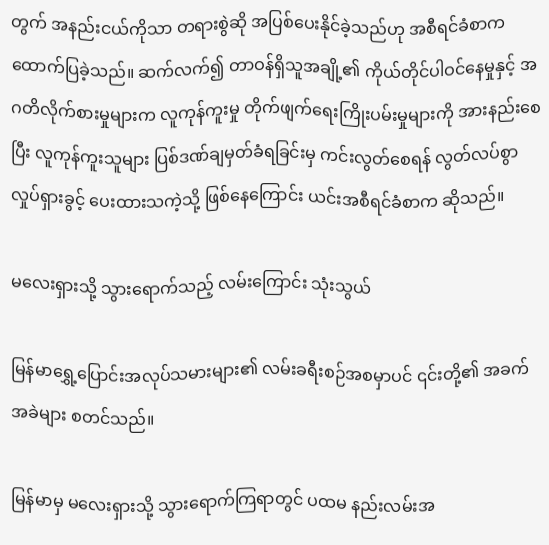တွက် အနည်းငယ်ကိုသာ တရားစွဲဆို အပြစ်ပေးနိုင်ခဲ့သည်ဟု အစီရင်ခံစာက ထောက်ပြခဲ့သည်။ ဆက်လက်၍ တာဝန်ရှိသူအချို့၏ ကိုယ်တိုင်ပါဝင်နေမှုနှင့် အဂတိလိုက်စားမှုများက လူကုန်ကူးမှု တိုက်ဖျက်ရေးကြိုးပမ်းမှုများကို အားနည်းစေပြီး လူကုန်ကူးသူများ ပြစ်ဒဏ်ချမှတ်ခံရခြင်းမှ ကင်းလွတ်စေရန် လွတ်လပ်စွာ လှုပ်ရှားခွင့် ပေးထားသကဲ့သို့ ဖြစ်နေကြောင်း ယင်းအစီရင်ခံစာက ဆိုသည်။

မလေးရှားသို့ သွားရောက်သည့် လမ်းကြောင်း သုံးသွယ်

မြန်မာရွှေ့ပြောင်းအလုပ်သမားများ၏ လမ်းခရီးစဉ်အစမှာပင် ၎င်းတို့၏ အခက်အခဲများ စတင်သည်။

မြန်မာမှ မလေးရှားသို့ သွားရောက်ကြရာတွင် ပထမ နည်းလမ်းအ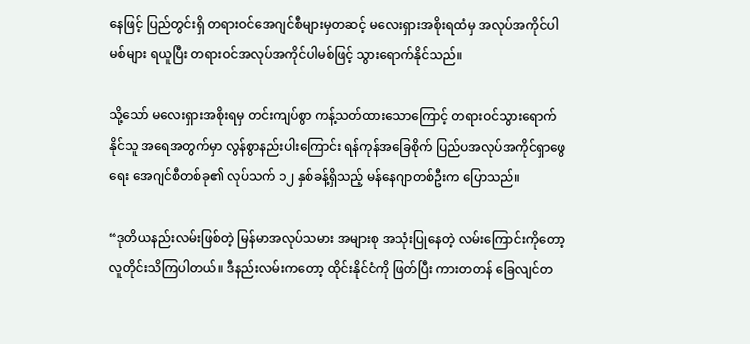နေဖြင့် ပြည်တွင်းရှိ တရားဝင်အေဂျင်စီများမှတဆင့် မလေးရှားအစိုးရထံမှ အလုပ်အကိုင်ပါမစ်များ ရယူပြီး တရားဝင်အလုပ်အကိုင်ပါမစ်ဖြင့် သွားရောက်နိုင်သည်။

သို့သော် မလေးရှားအစိုးရမှ တင်းကျပ်စွာ ကန့်သတ်ထားသောကြောင့် တရားဝင်သွားရောက်နိုင်သူ အရေအတွက်မှာ လွန်စွာနည်းပါးကြောင်း ရန်ကုန်အခြေစိုက် ပြည်ပအလုပ်အကိုင်ရှာဖွေရေး အေဂျင်စီတစ်ခု၏ လုပ်သက် ၁၂ နှစ်ခန့်ရှိသည့် မန်နေဂျာတစ်ဦးက ပြောသည်။

“ဒုတိယနည်းလမ်းဖြစ်တဲ့ မြန်မာအလုပ်သမား အများစု အသုံးပြုနေတဲ့ လမ်းကြောင်းကိုတော့ လူတိုင်းသိကြပါတယ်။ ဒီနည်းလမ်းကတော့ ထိုင်းနိုင်ငံကို ဖြတ်ပြီး ကားတတန် ခြေလျင်တ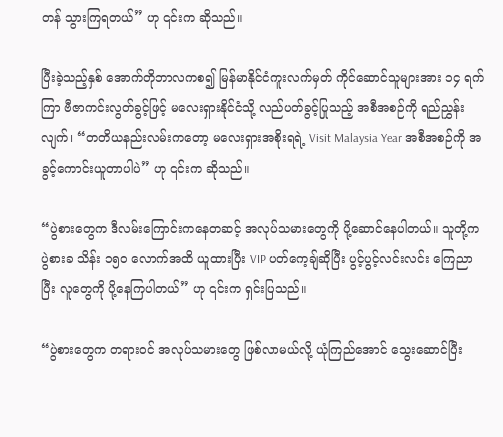တန် သွားကြရတယ်” ဟု ၎င်းက ဆိုသည်။

ပြီးခဲ့သည့်နှစ် အောက်တိုဘာလကစ၍ မြန်မာနိုင်ငံကူးလက်မှတ် ကိုင်ဆောင်သူများအား ၁၄ ရက်ကြာ ဗီဇာကင်းလွတ်ခွင့်ဖြင့် မလေးရှားနိုင်ငံသို့ လည်ပတ်ခွင့်ပြုသည့် အစီအစဉ်ကို ရည်ညွှန်းလျက်၊ “တတိယနည်းလမ်းကတော့ မလေးရှားအစိုးရရဲ့ Visit Malaysia Year အစီအစဉ်ကို အခွင့်ကောင်းယူတာပါပဲ” ဟု ၎င်းက ဆိုသည်။

“ပွဲစားတွေက ဒီလမ်းကြောင်းကနေတဆင့် အလုပ်သမားတွေကို ပို့ဆောင်နေပါတယ်။ သူတို့က ပွဲစားခ သိန်း ၁၅၀ လောက်အထိ ယူထားပြီး VIP ပတ်ကေ့ချ်ဆိုပြီး ပွင့်ပွင့်လင်းလင်း ကြေညာပြီး လူတွေကို ပို့နေကြပါတယ်” ဟု ၎င်းက ရှင်းပြသည်။

“ပွဲစားတွေက တရားဝင် အလုပ်သမားတွေ ဖြစ်လာမယ်လို့ ယုံကြည်အောင် သွေးဆောင်ပြီး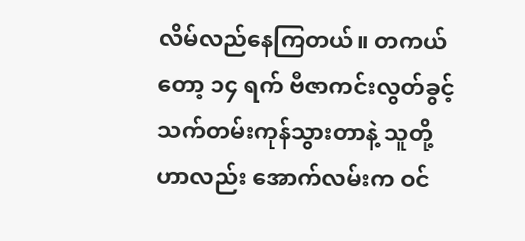လိမ်လည်နေကြတယ်။ တကယ်တော့ ၁၄ ရက် ဗီဇာကင်းလွတ်ခွင့် သက်တမ်းကုန်သွားတာနဲ့ သူတို့ဟာလည်း အောက်လမ်းက ဝင်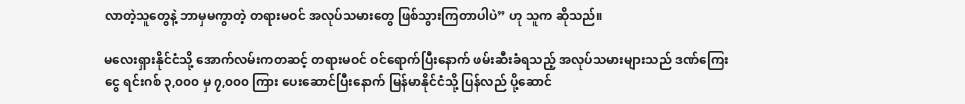လာတဲ့သူတွေနဲ့ ဘာမှမကွာတဲ့ တရားမဝင် အလုပ်သမားတွေ ဖြစ်သွားကြတာပါပဲ” ဟု သူက ဆိုသည်။

မလေးရှားနိုင်ငံသို့ အောက်လမ်းကတဆင့် တရားမဝင် ဝင်ရောက်ပြီးနောက် ဖမ်းဆီးခံရသည့် အလုပ်သမားများသည် ဒဏ်ကြေးငွေ ရင်းဂစ် ၃,၀၀၀ မှ ၇,၀၀၀ ကြား ပေးဆောင်ပြီးနောက် မြန်မာနိုင်ငံသို့ ပြန်လည် ပို့ဆောင်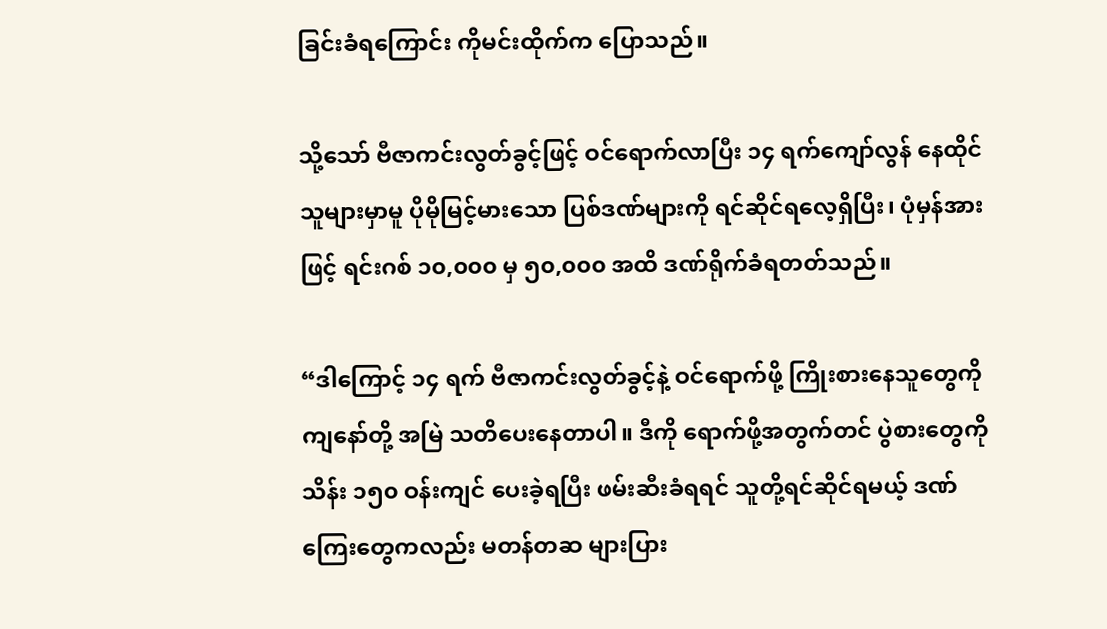ခြင်းခံရကြောင်း ကိုမင်းထိုက်က ပြောသည်။

သို့သော် ဗီဇာကင်းလွတ်ခွင့်ဖြင့် ဝင်ရောက်လာပြီး ၁၄ ရက်ကျော်လွန် နေထိုင်သူများမှာမူ ပိုမိုမြင့်မားသော ပြစ်ဒဏ်များကို ရင်ဆိုင်ရလေ့ရှိပြီး၊ ပုံမှန်အားဖြင့် ရင်းဂစ် ၁၀,၀၀၀ မှ ၅၀,၀၀၀ အထိ ဒဏ်ရိုက်ခံရတတ်သည်။

“ဒါကြောင့် ၁၄ ရက် ဗီဇာကင်းလွတ်ခွင့်နဲ့ ဝင်ရောက်ဖို့ ကြိုးစားနေသူတွေကို ကျနော်တို့ အမြဲ သတိပေးနေတာပါ။ ဒီကို ရောက်ဖို့အတွက်တင် ပွဲစားတွေကို သိန်း ၁၅၀ ဝန်းကျင် ပေးခဲ့ရပြီး ဖမ်းဆီးခံရရင် သူတို့ရင်ဆိုင်ရမယ့် ဒဏ်ကြေးတွေကလည်း မတန်တဆ များပြား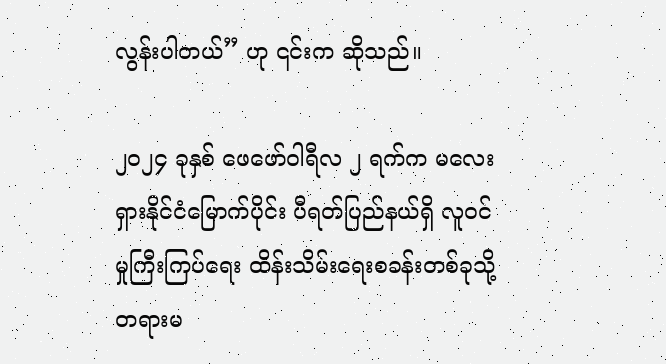လွန်းပါတယ်” ဟု ၎င်းက ဆိုသည်။

၂၀၂၄ ခုနှစ် ဖေဖော်ဝါရီလ ၂ ရက်က မလေးရှားနိုင်ငံမြောက်ပိုင်း ပီရတ်ပြည်နယ်ရှိ လူဝင်မှုကြီးကြပ်ရေး ထိန်းသိမ်းရေးစခန်းတစ်ခုသို့ တရားမ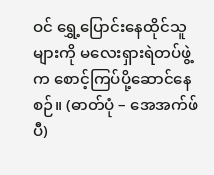ဝင် ရွှေ့ပြောင်းနေထိုင်သူများကို မလေးရှားရဲတပ်ဖွဲ့က စောင့်ကြပ်ပို့ဆောင်နေစဉ်။ (ဓာတ်ပုံ – အေအက်ဖ်ပီ)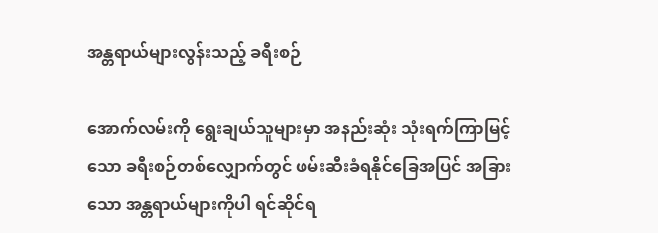အန္တရာယ်များလွန်းသည့် ခရီးစဉ်

အောက်လမ်းကို ရွေးချယ်သူများမှာ အနည်းဆုံး သုံးရက်ကြာမြင့်သော ခရီးစဉ်တစ်လျှောက်တွင် ဖမ်းဆီးခံရနိုင်ခြေအပြင် အခြားသော အန္တရာယ်များကိုပါ ရင်ဆိုင်ရ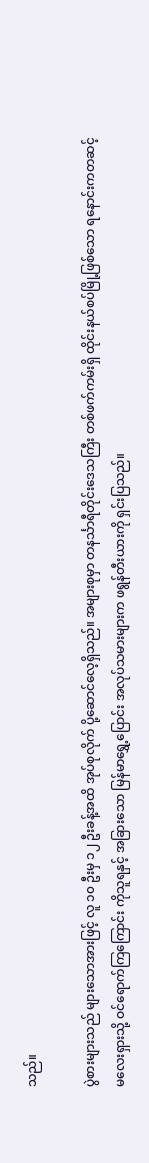သည်။

ပွဲစားများသည် များသောအားဖြင့် လူ ၁၀ ဦးမှ ၁၂ ဦးခန့်အထိ အုပ်စုလိုက် ပို့ဆောင်လေ့ရှိသည်။ အများစုမှာ တနင်္သာရီတိုင်းဒေသကြီး တစ်ဖက်ကမ်းရှိ ထိုင်းနယ်စပ်မြို့ဖြစ်သော ရနောင်းကတဆင့် မလေးရှားသို့ ဝင်ရောက်ကြကြောင်း ကိုသူရနှင့် အခြားသော မြန်မာရွှေ့ပြောင်း အလုပ်သမားများက ဖရွန်တီးယားကို ရှင်းပြသည်။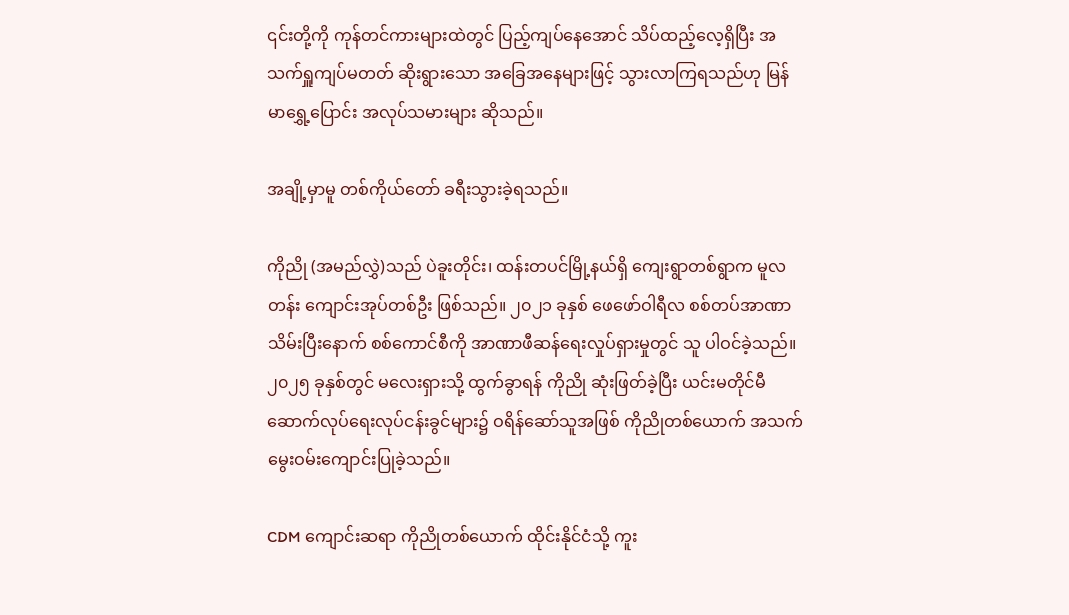၎င်းတို့ကို ကုန်တင်ကားများထဲတွင် ပြည့်ကျပ်နေအောင် သိပ်ထည့်လေ့ရှိပြီး အသက်ရှူကျပ်မတတ် ဆိုးရွားသော အခြေအနေများဖြင့် သွားလာကြရသည်ဟု မြန်မာရွှေ့ပြောင်း အလုပ်သမားများ ဆိုသည်။

အချို့မှာမူ တစ်ကိုယ်တော် ခရီးသွားခဲ့ရသည်။

ကိုညို (အမည်လွှဲ)သည် ပဲခူးတိုင်း၊ ထန်းတပင်မြို့နယ်ရှိ ကျေးရွာတစ်ရွာက မူလတန်း ကျောင်းအုပ်တစ်ဦး ဖြစ်သည်။ ၂၀၂၁ ခုနှစ် ဖေဖော်ဝါရီလ စစ်တပ်အာဏာသိမ်းပြီးနောက် စစ်ကောင်စီကို အာဏာဖီဆန်ရေးလှုပ်ရှားမှုတွင် သူ ပါဝင်ခဲ့သည်။ ၂၀၂၅ ခုနှစ်တွင် မလေးရှားသို့ ထွက်ခွာရန် ကိုညို ဆုံးဖြတ်ခဲ့ပြီး ယင်းမတိုင်မီ ဆောက်လုပ်ရေးလုပ်ငန်းခွင်များ၌ ဝရိန်ဆော်သူအဖြစ် ကိုညိုတစ်ယောက် အသက်မွေးဝမ်းကျောင်းပြုခဲ့သည်။

CDM ကျောင်းဆရာ ကိုညိုတစ်ယောက် ထိုင်းနိုင်ငံသို့ ကူး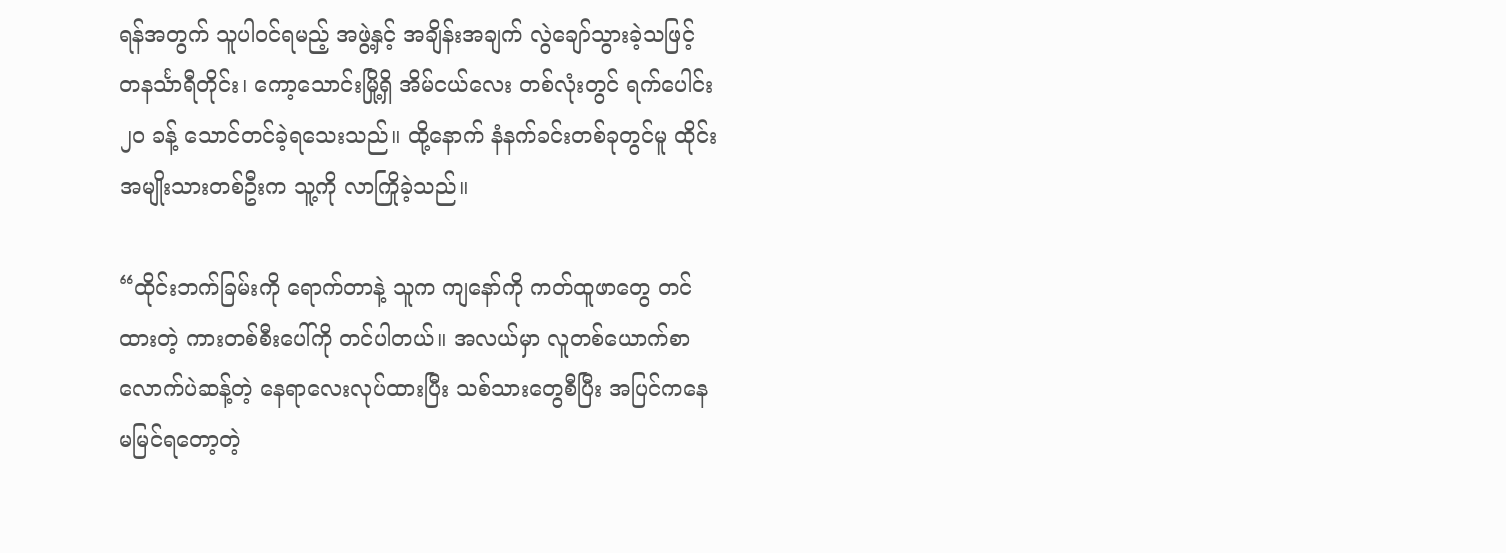ရန်အတွက် သူပါဝင်ရမည့် အဖွဲ့နှင့် အချိန်းအချက် လွဲချော်သွားခဲ့သဖြင့် တနင်္သာရီတိုင်း၊ ကော့သောင်းမြို့ရှိ အိမ်ငယ်လေး တစ်လုံးတွင် ရက်ပေါင်း ၂၀ ခန့် သောင်တင်ခဲ့ရသေးသည်။ ထို့နောက် နံနက်ခင်းတစ်ခုတွင်မူ ထိုင်းအမျိုးသားတစ်ဦးက သူ့ကို လာကြိုခဲ့သည်။

“ထိုင်းဘက်ခြမ်းကို ရောက်တာနဲ့ သူက ကျနော်ကို ကတ်ထူဖာတွေ တင်ထားတဲ့ ကားတစ်စီးပေါ်ကို တင်ပါတယ်။ အလယ်မှာ လူတစ်ယောက်စာလောက်ပဲဆန့်တဲ့ နေရာလေးလုပ်ထားပြီး သစ်သားတွေစီပြီး အပြင်ကနေ မမြင်ရတော့တဲ့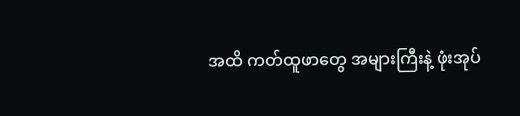အထိ ကတ်ထူဖာတွေ အများကြီးနဲ့ ဖုံးအုပ်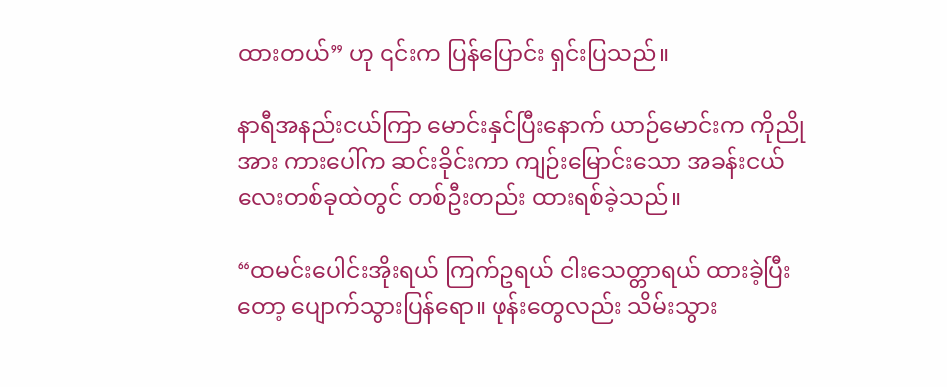ထားတယ်” ဟု ၎င်းက ပြန်ပြောင်း ရှင်းပြသည်။

နာရီအနည်းငယ်ကြာ မောင်းနှင်ပြီးနောက် ယာဉ်မောင်းက ကိုညိုအား ကားပေါ်က ဆင်းခိုင်းကာ ကျဉ်းမြောင်းသော အခန်းငယ်လေးတစ်ခုထဲတွင် တစ်ဦးတည်း ထားရစ်ခဲ့သည်။

“ထမင်းပေါင်းအိုးရယ် ကြက်ဥရယ် ငါးသေတ္တာရယ် ထားခဲ့ပြီးတော့ ပျောက်သွားပြန်ရော။ ဖုန်းတွေလည်း သိမ်းသွား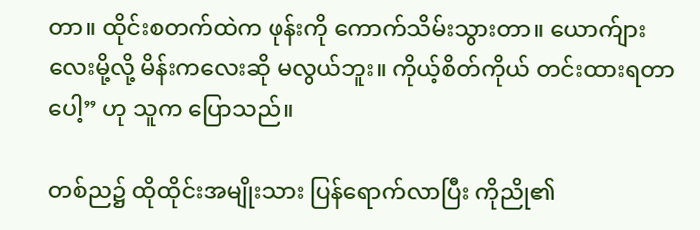တာ။ ထိုင်းစတက်ထဲက ဖုန်းကို ကောက်သိမ်းသွားတာ။ ယောက်ျားလေးမို့လို့ မိန်းကလေးဆို မလွယ်ဘူး။ ကိုယ့်စိတ်ကိုယ် တင်းထားရတာပေါ့” ဟု သူက ပြောသည်။

တစ်ည၌ ထိုထိုင်းအမျိုးသား ပြန်ရောက်လာပြီး ကိုညို၏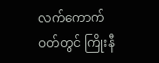လက်ကောက်ဝတ်တွင် ကြိုးနီ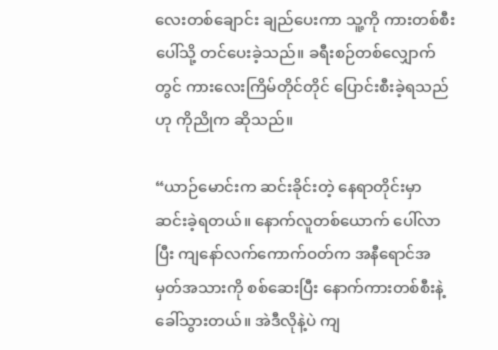လေးတစ်ချောင်း ချည်ပေးကာ သူ့ကို ကားတစ်စီးပေါ်သို့ တင်ပေးခဲ့သည်။ ခရီးစဉ်တစ်လျှောက်တွင် ကားလေးကြိမ်တိုင်တိုင် ပြောင်းစီးခဲ့ရသည်ဟု ကိုညိုက ဆိုသည်။

“ယာဉ်မောင်းက ဆင်းခိုင်းတဲ့ နေရာတိုင်းမှာ ဆင်းခဲ့ရတယ်။ နောက်လူတစ်ယောက် ပေါ်လာပြီး ကျနော်လက်ကောက်ဝတ်က အနီရောင်အမှတ်အသားကို စစ်ဆေးပြီး နောက်ကားတစ်စီးနဲ့ ခေါ်သွားတယ်။ အဲဒီလိုနဲ့ပဲ ကျ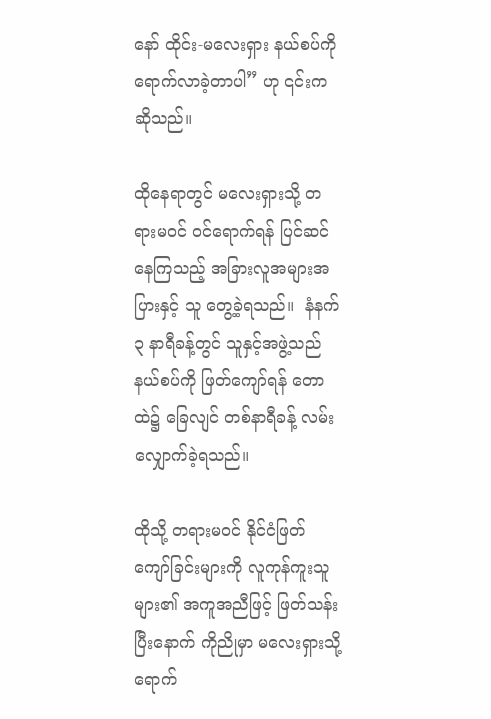နော် ထိုင်း-မလေးရှား နယ်စပ်ကို ရောက်လာခဲ့တာပါ” ဟု ၎င်းက ဆိုသည်။

ထိုနေရာတွင် မလေးရှားသို့ တရားမဝင် ဝင်ရောက်ရန် ပြင်ဆင်နေကြသည့် အခြားလူအများအပြားနှင့် သူ တွေ့ခဲ့ရသည်။  နံနက် ၃ နာရီခန့်တွင် သူနှင့်အဖွဲ့သည် နယ်စပ်ကို ဖြတ်ကျော်ရန် တောထဲ၌ ခြေလျင် တစ်နာရီခန့် လမ်းလျှောက်ခဲ့ရသည်။

ထိုသို့ တရားမဝင် နိုင်ငံဖြတ်ကျော်ခြင်းများကို လူကုန်ကူးသူများ၏ အကူအညီဖြင့် ဖြတ်သန်းပြီးနောက် ကိုညိုမှာ မလေးရှားသို့ ရောက်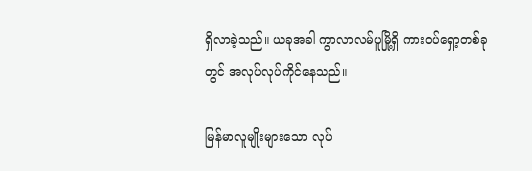ရှိလာခဲ့သည်။ ယခုအခါ ကွာလာလမ်ပူမြို့ရှိ ကားဝပ်ရှော့တစ်ခုတွင် အလုပ်လုပ်ကိုင်နေသည်။

မြန်မာလူမျိုးများသော လုပ်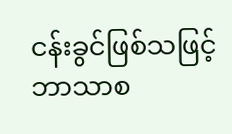ငန်းခွင်ဖြစ်သဖြင့်  ဘာသာစ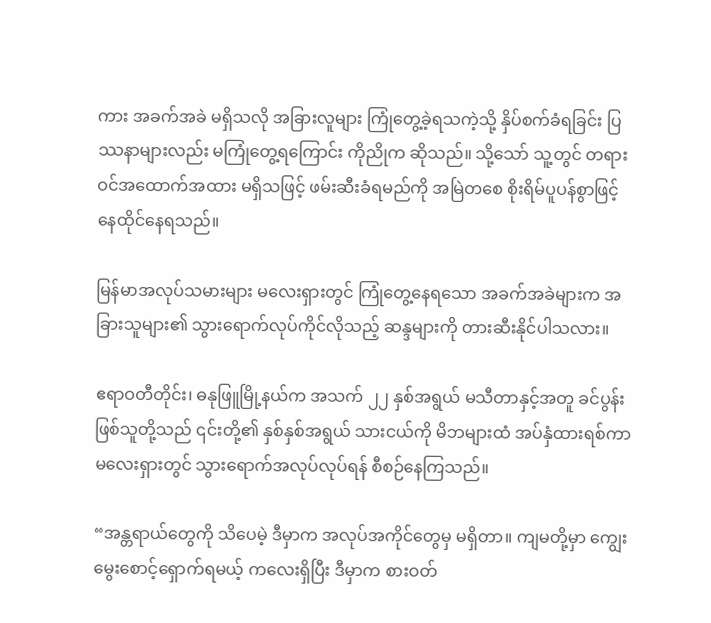ကား အခက်အခဲ မရှိသလို အခြားလူများ ကြုံတွေ့ခဲ့ရသကဲ့သို့ နှိပ်စက်ခံရခြင်း ပြဿနာများလည်း မကြုံတွေ့ရကြောင်း ကိုညိုက ဆိုသည်။ သို့သော် သူ့တွင် တရားဝင်အထောက်အထား မရှိသဖြင့် ဖမ်းဆီးခံရမည်ကို အမြဲတစေ စိုးရိမ်ပူပန်စွာဖြင့် နေထိုင်နေရသည်။

မြန်မာအလုပ်သမားများ မလေးရှားတွင် ကြုံတွေ့နေရသော အခက်အခဲများက အခြားသူများ၏ သွားရောက်လုပ်ကိုင်လိုသည့် ဆန္ဒများကို တားဆီးနိုင်ပါသလား။

ဧရာဝတီတိုင်း၊ ဓနုဖြူမြို့နယ်က အသက် ၂၂ နှစ်အရွယ် မသီတာနှင့်အတူ ခင်ပွန်း ဖြစ်သူတို့သည် ၎င်းတို့၏ နှစ်နှစ်အရွယ် သားငယ်ကို မိဘများထံ အပ်နှံထားရစ်ကာ မလေးရှားတွင် သွားရောက်အလုပ်လုပ်ရန် စီစဉ်နေကြသည်။

“အန္တရာယ်တွေကို သိပေမဲ့ ဒီမှာက အလုပ်အကိုင်တွေမှ မရှိတာ။ ကျမတို့မှာ ကျွေးမွေးစောင့်ရှောက်ရမယ့် ကလေးရှိပြီး ဒီမှာက စားဝတ်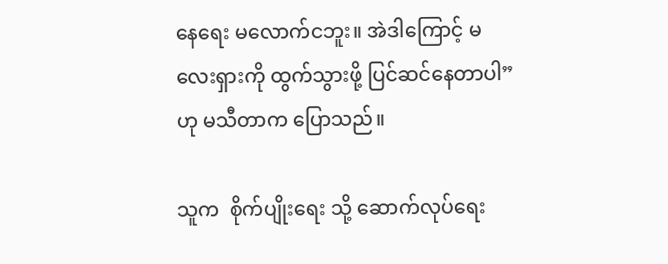နေရေး မလောက်ငဘူး။ အဲဒါကြောင့် မလေးရှားကို ထွက်သွားဖို့ ပြင်ဆင်နေတာပါ” ဟု မသီတာက ပြောသည်။

သူက  စိုက်ပျိုးရေး သို့ ဆောက်လုပ်ရေး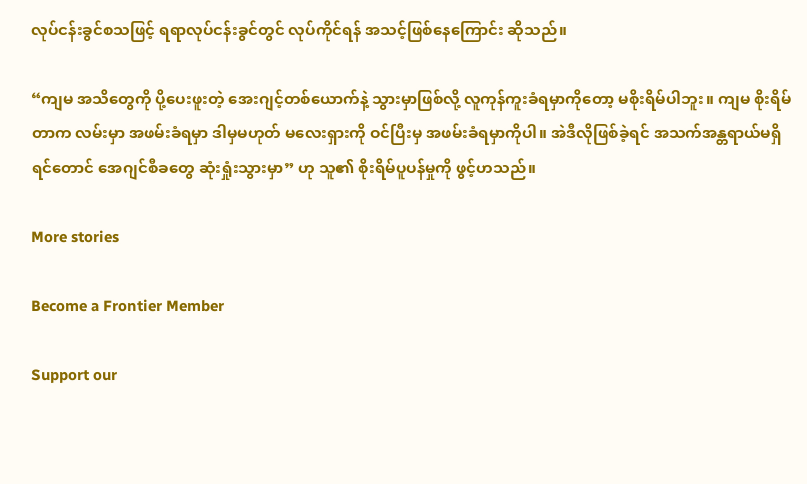လုပ်ငန်းခွင်စသဖြင့် ရရာလုပ်ငန်းခွင်တွင် လုပ်ကိုင်ရန် အသင့်ဖြစ်နေကြောင်း ဆိုသည်။

“ကျမ အသိတွေကို ပို့ပေးဖူးတဲ့ အေးဂျင့်တစ်ယောက်နဲ့ သွားမှာဖြစ်လို့ လူကုန်ကူးခံရမှာကိုတော့ မစိုးရိမ်ပါဘူး။ ကျမ စိုးရိမ်တာက လမ်းမှာ အဖမ်းခံရမှာ ဒါမှမဟုတ် မလေးရှားကို ဝင်ပြီးမှ အဖမ်းခံရမှာကိုပါ။ အဲဒီလိုဖြစ်ခဲ့ရင် အသက်အန္တရာယ်မရှိရင်တောင် အေဂျင်စီခတွေ ဆုံးရှုံးသွားမှာ” ဟု သူ၏ စိုးရိမ်ပူပန်မှုကို ဖွင့်ဟသည်။

More stories

Become a Frontier Member

Support our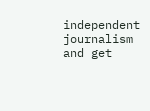independent journalism and get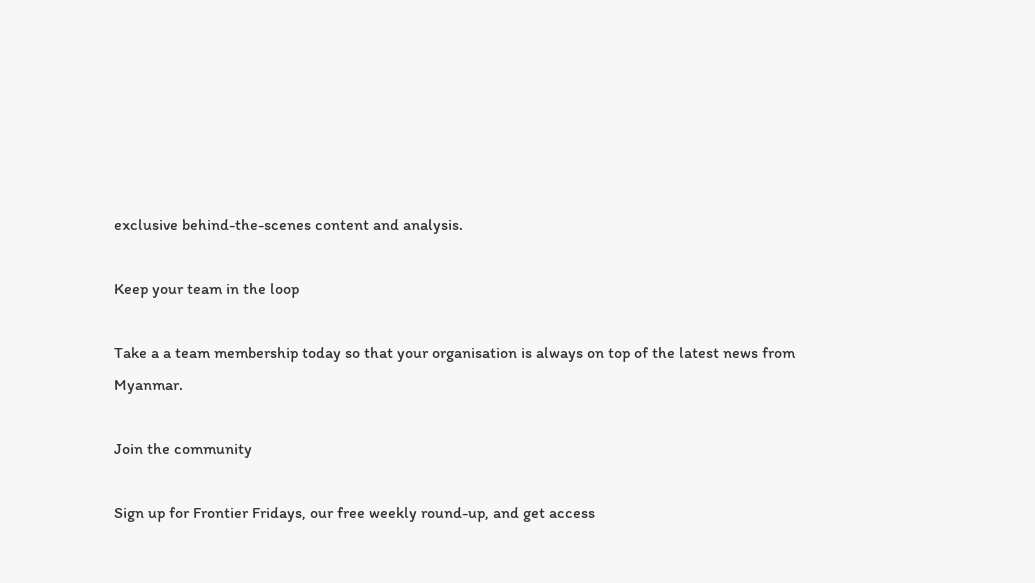exclusive behind-the-scenes content and analysis.

Keep your team in the loop

Take a a team membership today so that your organisation is always on top of the latest news from Myanmar.

Join the community

Sign up for Frontier Fridays, our free weekly round-up, and get access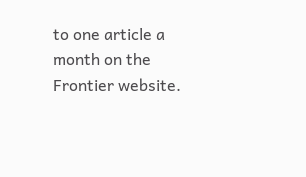to one article a month on the Frontier website.